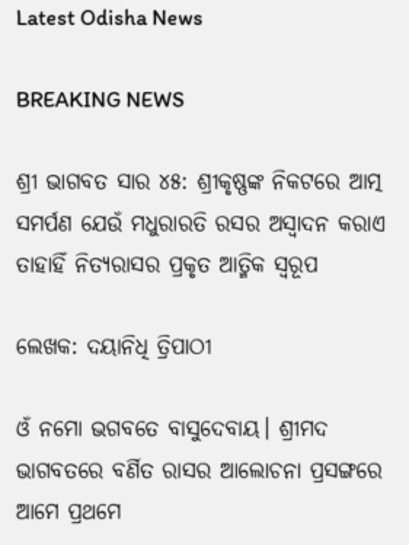Latest Odisha News

BREAKING NEWS

ଶ୍ରୀ ଭାଗବତ ସାର ୪୫: ଶ୍ରୀକୃଷ୍ଣଙ୍କ ନିକଟରେ ଆତ୍ମ ସମର୍ପଣ ଯେଉଁ ମଧୁରାରତି ରସର ଅସ୍ୱାଦନ କରାଏ ତାହାହିଁ ନିତ୍ୟରାସର ପ୍ରକୃତ ଆତ୍ମିକ ସ୍ୱରୂପ

ଲେଖକ: ଦୟାନିଧି ତ୍ରିପାଠୀ

ଓଁ ନମୋ ଭଗବତେ ବାସୁଦେବାୟ। ଶ୍ରୀମଦ ଭାଗବତରେ ବର୍ଣିତ ରାସର ଆଲୋଚନା ପ୍ରସଙ୍ଗରେ ଆମେ ପ୍ରଥମେ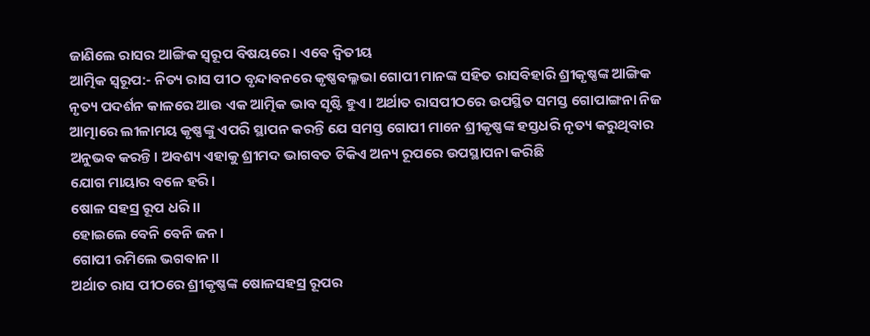ଜାଣିଲେ ରାସର ଆଙ୍ଗିକ ସ୍ୱରୂପ ବିଷୟରେ। ଏଵେ ଦ୍ଵିତୀୟ
ଆତ୍ମିକ ସ୍ୱରୂପ:- ନିତ୍ୟ ରାସ ପୀଠ ବୃନ୍ଦାବନରେ କୃଷ୍ଣବଲ୍ଳଭା ଗୋପୀ ମାନଙ୍କ ସହିତ ରାସବିହାରି ଶ୍ରୀକୃଷ୍ଣଙ୍କ ଆଙ୍ଗିକ ନୃତ୍ୟ ପଦର୍ଶନ କାଳରେ ଆଉ ଏକ ଆତ୍ମିକ ଭାବ ସୃଷ୍ଟି ହୁଏ। ଅର୍ଥାତ ରାସପୀଠରେ ଉପସ୍ଥିତ ସମସ୍ତ ଗୋପାଙ୍ଗନା ନିଜ ଆତ୍ମାରେ ଲୀଳାମୟ କୃଷ୍ଣଙ୍କୁ ଏପରି ସ୍ଥାପନ କରନ୍ତି ଯେ ସମସ୍ତ ଗୋପୀ ମାନେ ଶ୍ରୀକୃଷ୍ଣଙ୍କ ହସ୍ତଧରି ନୃତ୍ୟ କରୁଥିବାର ଅନୁଭବ କରନ୍ତି। ଅବଶ୍ୟ ଏହାକୁ ଶ୍ରୀମଦ ଭାଗବତ ଟିକିଏ ଅନ୍ୟ ରୂପରେ ଉପସ୍ଥାପନା କରିଛି
ଯୋଗ ମାୟାର ବଳେ ହରି।
ଷୋଳ ସହସ୍ର ରୂପ ଧରି।।
ହୋଇଲେ ବେନି ବେନି ଜନ।
ଗୋପୀ ରମିଲେ ଭଗବାନ।।
ଅର୍ଥାତ ରାସ ପୀଠରେ ଶ୍ରୀକୃଷ୍ଣଙ୍କ ଷୋଳସହସ୍ର ରୂପର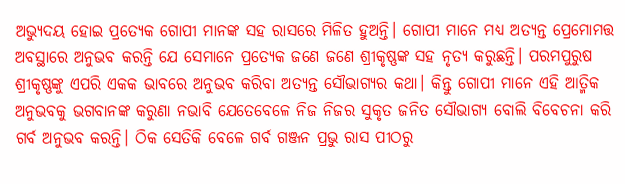ଅଭ୍ୟୁଦୟ ହୋଇ ପ୍ରତ୍ୟେକ ଗୋପୀ ମାନଙ୍କ ସହ ରାସରେ ମିଳିତ ହୁଅନ୍ତି। ଗୋପୀ ମାନେ ମଧ୍ୟ ଅତ୍ୟନ୍ତ ପ୍ରେମୋମତ୍ତ ଅବସ୍ଥାରେ ଅନୁଭବ କରନ୍ତି ଯେ ସେମାନେ ପ୍ରତ୍ୟେକ ଜଣେ ଜଣେ ଶ୍ରୀକୃଷ୍ଣଙ୍କ ସହ ନୃତ୍ୟ କରୁଛନ୍ତି। ପରମପୁରୁଷ ଶ୍ରୀକୃଷ୍ଣଙ୍କୁ ଏପରି ଏକକ ଭାବରେ ଅନୁଭବ କରିବା ଅତ୍ୟନ୍ତ ସୌଭାଗ୍ୟର କଥା। କିନ୍ତୁ ଗୋପୀ ମାନେ ଏହି ଆତ୍ମିକ ଅନୁଭବକୁ ଭଗବାନଙ୍କ କରୁଣା ନଭାବି ଯେତେବେଳେ ନିଜ ନିଜର ସୁକୃତ ଜନିତ ସୌଭାଗ୍ୟ ବୋଲି ବିବେଚନା କରି ଗର୍ବ ଅନୁଭବ କରନ୍ତି। ଠିକ ସେତିକି ବେଳେ ଗର୍ବ ଗଞ୍ଜନ ପ୍ରଭୁ ରାସ ପୀଠରୁ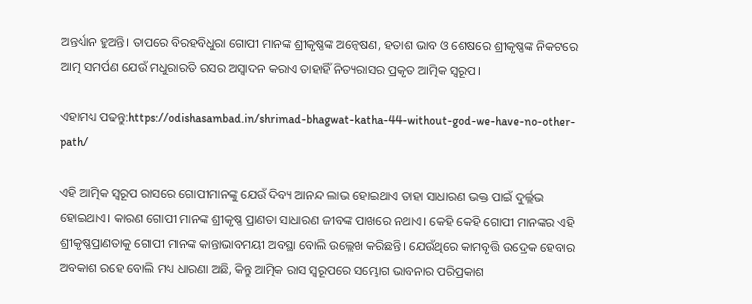ଅନ୍ତର୍ଧ୍ୟାନ ହୁଅନ୍ତି। ତାପରେ ବିରହବିଧୁରା ଗୋପୀ ମାନଙ୍କ ଶ୍ରୀକୃଷ୍ଣଙ୍କ ଅନ୍ୱେଷଣ, ହତାଶ ଭାବ ଓ ଶେଷରେ ଶ୍ରୀକୃଷ୍ଣଙ୍କ ନିକଟରେ ଆତ୍ମ ସମର୍ପଣ ଯେଉଁ ମଧୁରାରତି ରସର ଅସ୍ୱାଦନ କରାଏ ତାହାହିଁ ନିତ୍ୟରାସର ପ୍ରକୃତ ଆତ୍ମିକ ସ୍ୱରୂପ।

ଏହାମଧ୍ୟ ପଢନ୍ତୁ:https://odishasambad.in/shrimad-bhagwat-katha-44-without-god-we-have-no-other-path/

ଏହି ଆତ୍ମିକ ସ୍ୱରୂପ ରାସରେ ଗୋପୀମାନଙ୍କୁ ଯେଉଁ ଦିବ୍ୟ ଆନନ୍ଦ ଲାଭ ହୋଇଥାଏ ତାହା ସାଧାରଣ ଭକ୍ତ ପାଇଁ ଦୁର୍ଲ୍ଲଭ ହୋଇଥାଏ। କାରଣ ଗୋପୀ ମାନଙ୍କ ଶ୍ରୀକୃଷ୍ଣ ପ୍ରାଣତା ସାଧାରଣ ଜୀବଙ୍କ ପାଖରେ ନଥାଏ। କେହି କେହି ଗୋପୀ ମାନଙ୍କର ଏହି ଶ୍ରୀକୃଷ୍ଣପ୍ରାଣତାକୁ ଗୋପୀ ମାନଙ୍କ କାନ୍ତାଭାବମୟୀ ଅବସ୍ଥା ବୋଲି ଉଲ୍ଲେଖ କରିଛନ୍ତି। ଯେଉଁଥିରେ କାମବୃତ୍ତି ଉଦ୍ରେକ ହେବାର ଅବକାଶ ରହେ ବୋଲି ମଧ୍ୟ ଧାରଣା ଅଛି, କିନ୍ତୁ ଆତ୍ମିକ ରାସ ସ୍ୱରୂପରେ ସମ୍ଭୋଗ ଭାବନାର ପରିପ୍ରକାଶ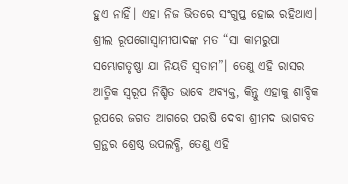ହୁଏ ନାହିଁ। ଏହା ନିଜ ଭିତରେ ସଂଗୁପ୍ତ ହୋଇ ରହିଥାଏ।
ଶ୍ରୀଲ ରୂପଗୋସ୍ୱାମୀପାଦଙ୍କ ମତ “ସା କାମରୁପା ସମ୍ଭୋଗତୃଷ୍ଣା ଯା ନିୟତି ସ୍ୱତାମ”। ତେଣୁ ଏହି ରାସର ଆତ୍ମିକ ସ୍ୱରୂପ ନିଶ୍ଚିତ ଭାବେ ଅବ୍ୟକ୍ତ, କିନ୍ତୁ ଏହାକୁ ଶାବ୍ଦିକ ରୂପରେ ଜଗତ ଆଗରେ ପରଷି ଦେବା ଶ୍ରୀମଦ ଭାଗବତ ଗ୍ରନ୍ଥର ଶ୍ରେଷ୍ଠ ଉପଲବ୍ଧି, ତେଣୁ ଏହି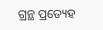ଗ୍ରନ୍ଥ ପ୍ରତ୍ୟେହ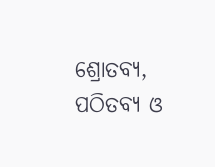ଶ୍ରୋତବ୍ୟ, ପଠିତବ୍ୟ ଓ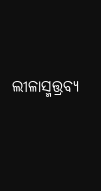ଲୀଳାସ୍ମତ୍ତ୍ରବ୍ୟ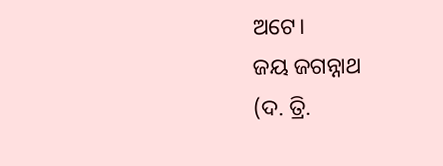ଅଟେ।
ଜୟ ଜଗନ୍ନାଥ
(ଦ. ତ୍ରି.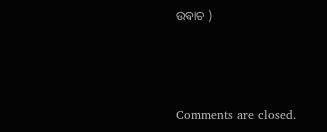ଉଵାଚ )



Comments are closed.